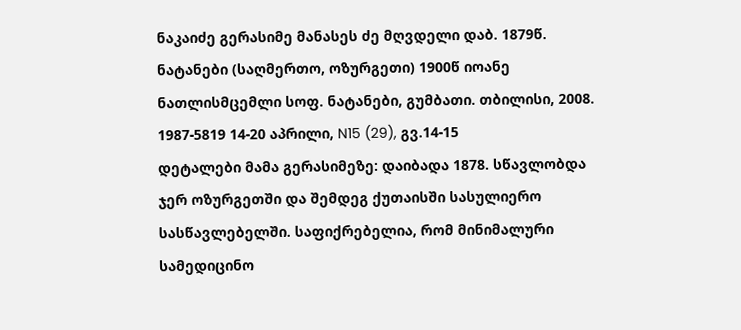ნაკაიძე გერასიმე მანასეს ძე მღვდელი დაბ. 1879წ. ნატანები (საღმერთო, ოზურგეთი) 1900წ იოანე ნათლისმცემლი სოფ. ნატანები, გუმბათი. თბილისი, 2008. 1987-5819 14-20 აპრილი, N15 (29), გვ.14-15
დეტალები მამა გერასიმეზე: დაიბადა 1878. სწავლობდა ჯერ ოზურგეთში და შემდეგ ქუთაისში სასულიერო სასწავლებელში. საფიქრებელია, რომ მინიმალური სამედიცინო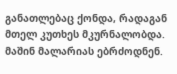განათლებაც ქონდა, რადაგან მთელ კუთხეს მკურნალობდა. მაშინ მალარიას ებრძოდნენ.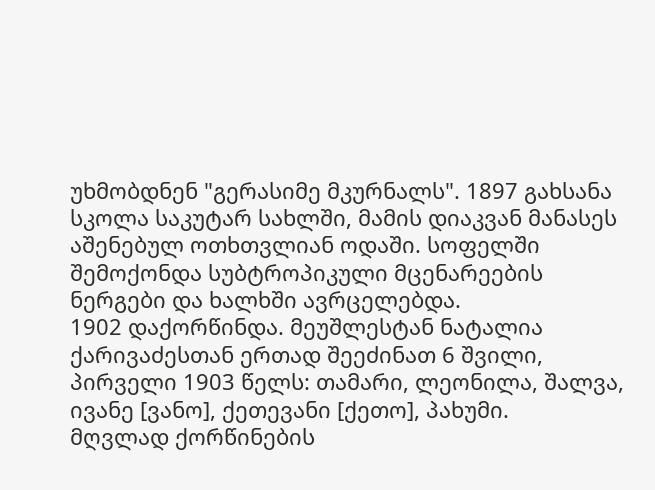უხმობდნენ "გერასიმე მკურნალს". 1897 გახსანა სკოლა საკუტარ სახლში, მამის დიაკვან მანასეს აშენებულ ოთხთვლიან ოდაში. სოფელში შემოქონდა სუბტროპიკული მცენარეების ნერგები და ხალხში ავრცელებდა.
1902 დაქორწინდა. მეუშლესტან ნატალია ქარივაძესთან ერთად შეეძინათ 6 შვილი, პირველი 1903 წელს: თამარი, ლეონილა, შალვა, ივანე [ვანო], ქეთევანი [ქეთო], პახუმი.
მღვლად ქორწინების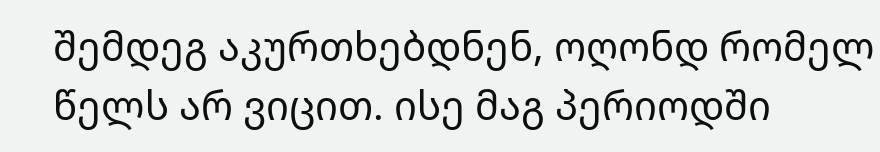შემდეგ აკურთხებდნენ, ოღონდ რომელ წელს არ ვიცით. ისე მაგ პერიოდში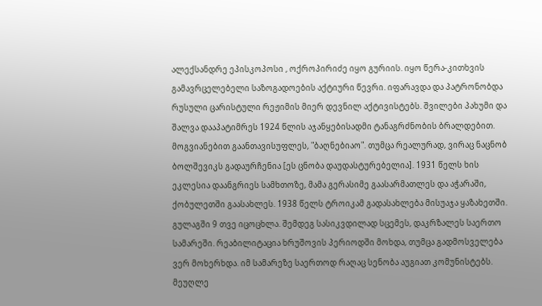ალექსანდრე ეპისკოპოსი , ოქროპირიძე იყო გურიის. იყო წერა-კითხვის გამავრცელებელი საზოგადოების აქტიური წევრი. იფარავდა და პატრონობდა რუსული ცარისტული რეჟიმის მიერ დევნილ აქტივისტებს. შვილები პახუმი და შალვა დააპატიმრეს 1924 წლის აჯანყებისადმი ტანაგრძნობის ბრალდებით. მოგვიანებით გაანთავისუფლეს, "ბაღნებიაო". თუმცა რეალურად, ვირაც ნაცნობ ბოლშევიკს გადაურჩენია [ეს ცნობა დაუდასტურებელია]. 1931 წელს ხის ეკლესია დაანგრიეს სამხთოზე, მამა გერასიმე გაასარმათლეს და აჭარაში, ქობულეთში გაასახლეს. 1938 წელს ტროიკამ გადასახლება მისუაჯა ყაზახეთში. გულაგში 9 თვე იცოცხლა. შემდეგ სასიკვდილად სცემეს, დაკრზალეს საერთო სამარეში. რეაბილიტაცია ხრუშოვის პერიოდში მოხდა, თუმცა გადმოსველება ვერ მოხერხდა. იმ სამარეზე საერთოდ რაღაც სენობა აუგიათ კომუნისტებს.
მეუღლე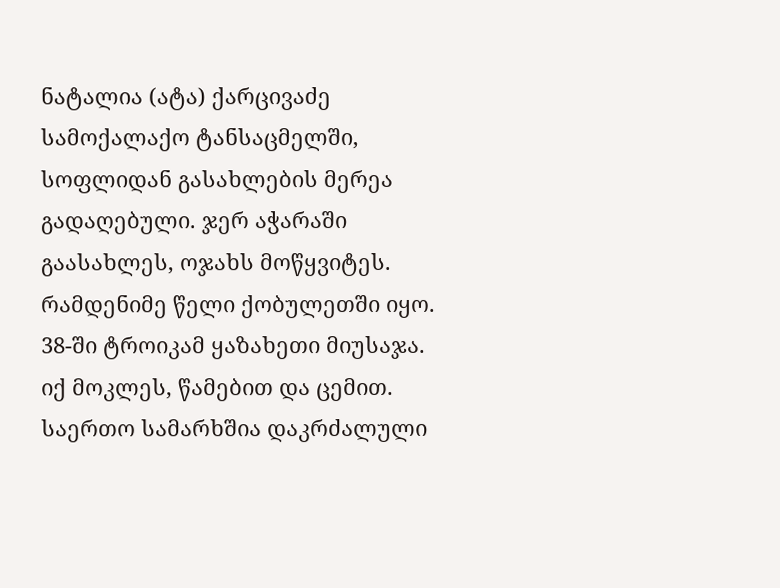ნატალია (ატა) ქარცივაძე
სამოქალაქო ტანსაცმელში, სოფლიდან გასახლების მერეა გადაღებული. ჯერ აჭარაში გაასახლეს, ოჯახს მოწყვიტეს. რამდენიმე წელი ქობულეთში იყო. 38-ში ტროიკამ ყაზახეთი მიუსაჯა. იქ მოკლეს, წამებით და ცემით.
საერთო სამარხშია დაკრძალული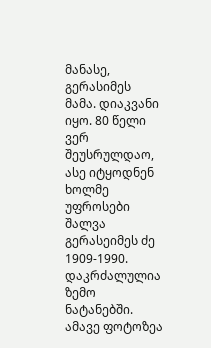მანასე, გერასიმეს მამა. დიაკვანი იყო. 80 წელი ვერ შეუსრულდაო, ასე იტყოდნენ ხოლმე უფროსები
შალვა გერასეიმეს ძე 1909-1990. დაკრძალულია ზემო ნატანებში. ამავე ფოტოზეა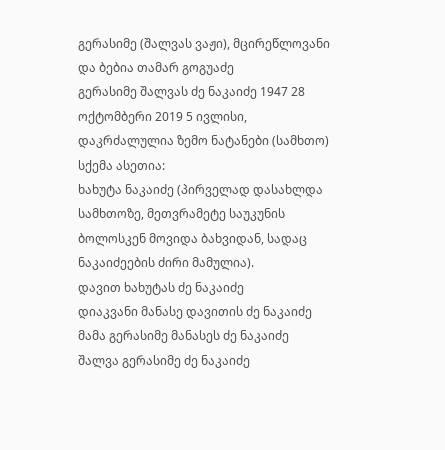გერასიმე (შალვას ვაჟი), მცირეწლოვანი და ბებია თამარ გოგუაძე
გერასიმე შალვას ძე ნაკაიძე 1947 28 ოქტომბერი 2019 5 ივლისი, დაკრძალულია ზემო ნატანები (სამხთო)
სქემა ასეთია:
ხახუტა ნაკაიძე (პირველად დასახლდა სამხთოზე, მეთვრამეტე საუკუნის ბოლოსკენ მოვიდა ბახვიდან, სადაც ნაკაიძეების ძირი მამულია).
დავით ხახუტას ძე ნაკაიძე
დიაკვანი მანასე დავითის ძე ნაკაიძე
მამა გერასიმე მანასეს ძე ნაკაიძე
შალვა გერასიმე ძე ნაკაიძე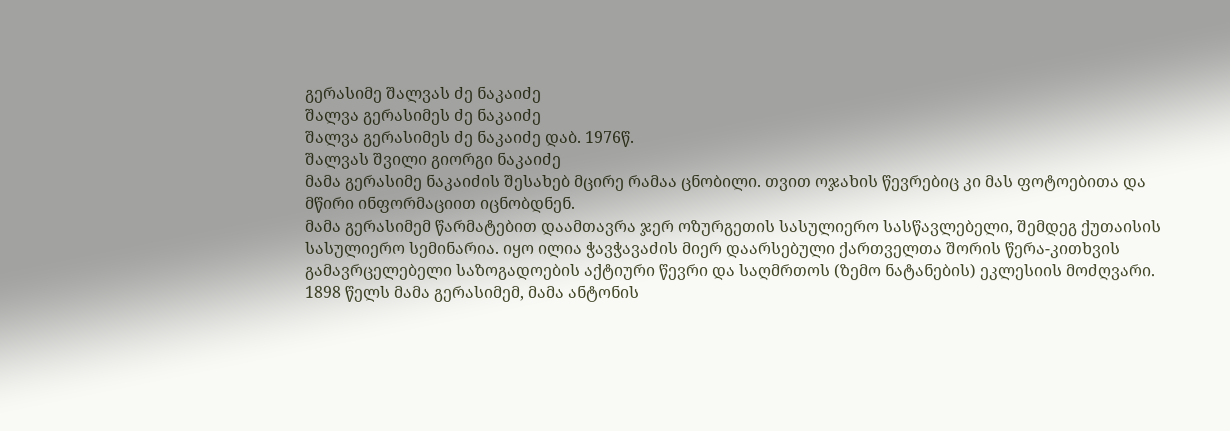გერასიმე შალვას ძე ნაკაიძე
შალვა გერასიმეს ძე ნაკაიძე
შალვა გერასიმეს ძე ნაკაიძე დაბ. 1976წ.
შალვას შვილი გიორგი ნაკაიძე
მამა გერასიმე ნაკაიძის შესახებ მცირე რამაა ცნობილი. თვით ოჯახის წევრებიც კი მას ფოტოებითა და მწირი ინფორმაციით იცნობდნენ.
მამა გერასიმემ წარმატებით დაამთავრა ჯერ ოზურგეთის სასულიერო სასწავლებელი, შემდეგ ქუთაისის სასულიერო სემინარია. იყო ილია ჭავჭავაძის მიერ დაარსებული ქართველთა შორის წერა-კითხვის გამავრცელებელი საზოგადოების აქტიური წევრი და საღმრთოს (ზემო ნატანების) ეკლესიის მოძღვარი.
1898 წელს მამა გერასიმემ, მამა ანტონის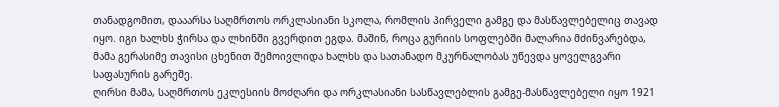თანადგომით, დააარსა საღმრთოს ორკლასიანი სკოლა, რომლის პირველი გამგე და მასწავლებელიც თავად იყო. იგი ხალხს ჭირსა და ლხინში გვერდით ეგდა. მაშინ, როცა გურიის სოფლებში მალარია მძინვარებდა, მამა გერასიმე თავისი ცხენით შემოივლიდა ხალხს და სათანადო მკურნალობას უწევდა ყოველგვარი საფასურის გარეშე.
ღირსი მამა, საღმრთოს ეკლესიის მოძღარი და ორკლასიანი სასწავლებლის გამგე-მასწავლებელი იყო 1921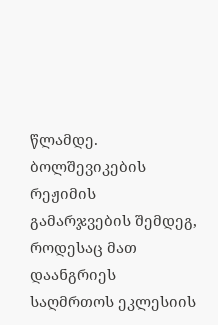წლამდე. ბოლშევიკების რეჟიმის გამარჯვების შემდეგ, როდესაც მათ დაანგრიეს საღმრთოს ეკლესიის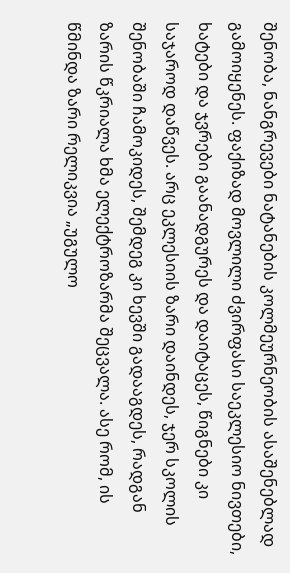შენობა, ნანგრევები ნატანების კოლმეურნეობის ასაშენებლად გამოიყენეს. ფაქიზად მოვლილი ძვირფასი საეკლესიო ნივთები, ხატები და ჯვრები გაანადგურეს და დაიტაცეს, წიგნები კი საჯაროდ დაწვეს. არც ეკლესიის ზარი დაინდეს, ჯერ სკოლის შენობაში ჩამოკიდეს, შემდეგ კი ხევში გადააგდეს, რადგან ზარის წკრიალა ხმა ელექტროზარმა შეცვალა. ასე რომ, ის წმინდა ზარი რელიკვია „უგულო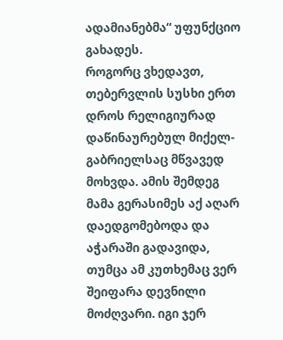ადამიანებმა“ უფუნქციო გახადეს.
როგორც ვხედავთ, თებერვლის სუსხი ერთ დროს რელიგიურად დაწინაურებულ მიქელ-გაბრიელსაც მწვავედ მოხვდა. ამის შემდეგ მამა გერასიმეს აქ აღარ დაედგომებოდა და აჭარაში გადავიდა, თუმცა ამ კუთხემაც ვერ შეიფარა დევნილი მოძღვარი. იგი ჯერ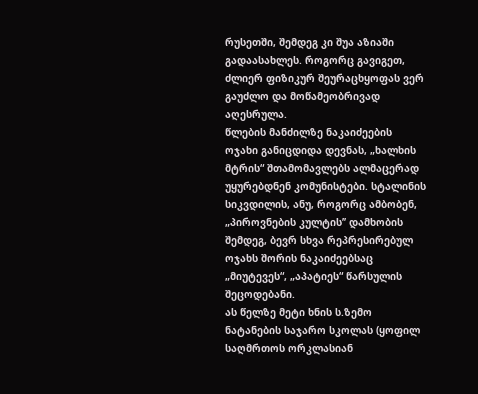რუსეთში, შემდეგ კი შუა აზიაში გადაასახლეს. როგორც გავიგეთ,
ძლიერ ფიზიკურ შეურაცხყოფას ვერ გაუძლო და მოწამეობრივად აღესრულა.
წლების მანძილზე ნაკაიძეების ოჯახი განიცდიდა დევნას, „ხალხის მტრის“ შთამომავლებს ალმაცერად უყურებდნენ კომუნისტები. სტალინის სიკვდილის, ანუ, როგორც ამბობენ, „პიროვნების კულტის’’ დამხობის შემდეგ, ბევრ სხვა რეპრესირებულ ოჯახს შორის ნაკაიძეებსაც „მიუტევეს“, „აპატიეს“ წარსულის შეცოდებანი.
ას წელზე მეტი ხნის ს.ზემო ნატანების საჯარო სკოლას (ყოფილ საღმრთოს ორკლასიან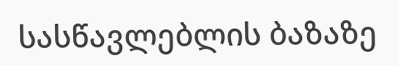სასწავლებლის ბაზაზე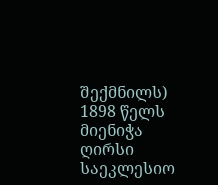შექმნილს) 1898 წელს მიენიჭა ღირსი საეკლესიო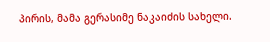პირის, მამა გერასიმე ნაკაიძის სახელი.